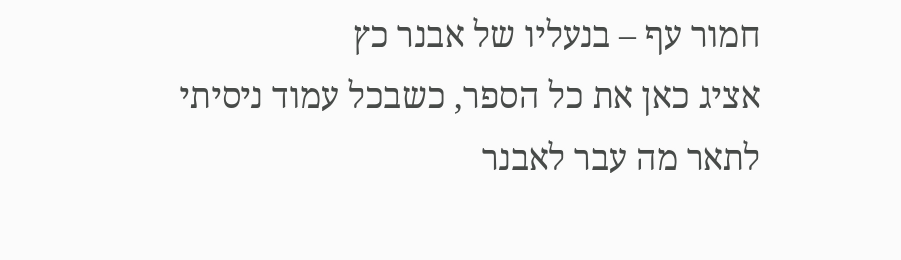חמור עף – בנעליו של אבנר כץ
אציג כאן את כל הספר, כשבכל עמוד ניסיתי לתאר מה עבר לאבנר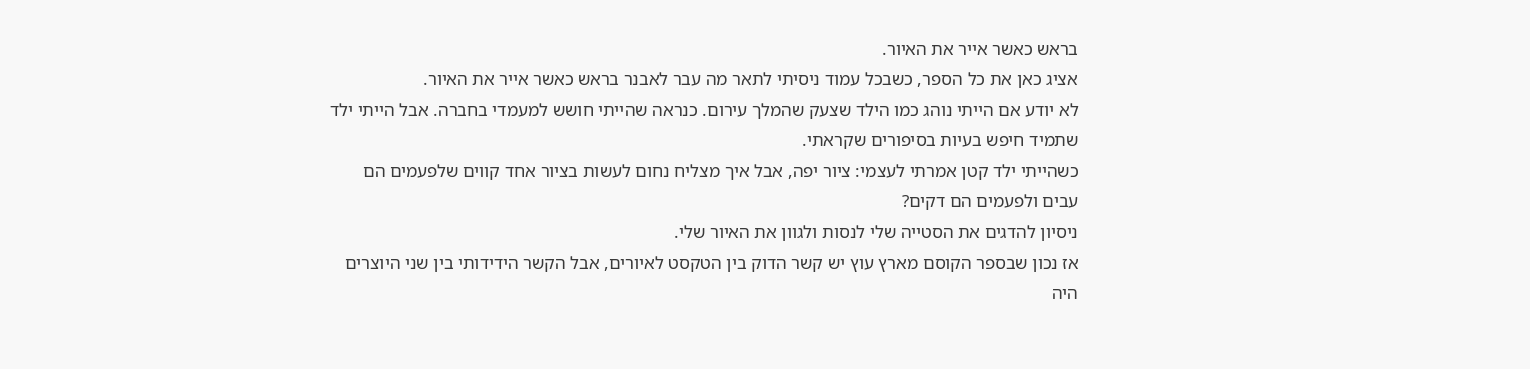בראש כאשר אייר את האיור.
אציג כאן את כל הספר, כשבכל עמוד ניסיתי לתאר מה עבר לאבנר בראש כאשר אייר את האיור.
לא יודע אם הייתי נוהג כמו הילד שצעק שהמלך עירום. כנראה שהייתי חושש למעמדי בחברה. אבל הייתי ילד שתמיד חיפש בעיות בסיפורים שקראתי.
כשהייתי ילד קטן אמרתי לעצמי: ציור יפה, אבל איך מצליח נחום לעשות בציור אחד קווים שלפעמים הם עבים ולפעמים הם דקים?
ניסיון להדגים את הסטייה שלי לנסות ולגוון את האיור שלי.
אז נכון שבספר הקוסם מארץ עוץ יש קשר הדוק בין הטקסט לאיורים, אבל הקשר הידידותי בין שני היוצרים היה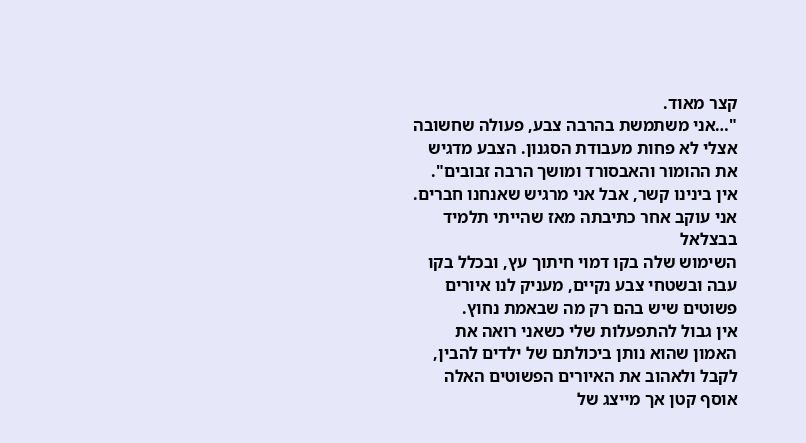קצר מאוד.
"…אני משתמשת בהרבה צבע, פעולה שחשובה אצלי לא פחות מעבודת הסגנון. הצבע מדגיש את ההומור והאבסורד ומושך הרבה זבובים".
אין בינינו קשר, אבל אני מרגיש שאנחנו חברים. אני עוקב אחר כתיבתה מאז שהייתי תלמיד בבצלאל
השימוש שלה בקו דמוי חיתוך עץ, ובכלל בקו עבה ובשטחי צבע נקיים, מעניק לנו איורים פשוטים שיש בהם רק מה שבאמת נחוץ.
אין גבול להתפעלות שלי כשאני רואה את האמון שהוא נותן ביכולתם של ילדים להבין, לקבל ולאהוב את האיורים הפשוטים האלה
אוסף קטן אך מייצג של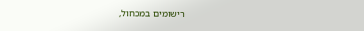רישומים במכחול,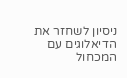ניסיון לשחזר את הדיאלוגים עם המכחול